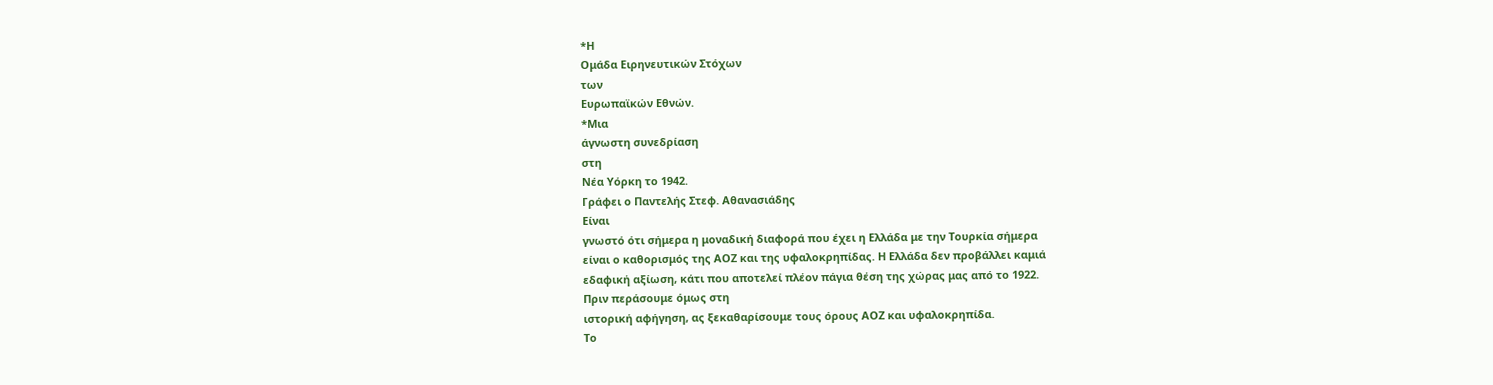*Η
Ομάδα Ειρηνευτικών Στόχων
των
Ευρωπαϊκών Εθνών.
*Μια
άγνωστη συνεδρίαση
στη
Νέα Υόρκη το 1942.
Γράφει ο Παντελής Στεφ. Αθανασιάδης
Είναι
γνωστό ότι σήμερα η μοναδική διαφορά που έχει η Ελλάδα με την Τουρκία σήμερα
είναι ο καθορισμός της ΑΟΖ και της υφαλοκρηπίδας. Η Ελλάδα δεν προβάλλει καμιά
εδαφική αξίωση, κάτι που αποτελεί πλέον πάγια θέση της χώρας μας από το 1922.
Πριν περάσουμε όμως στη
ιστορική αφήγηση, ας ξεκαθαρίσουμε τους όρους ΑΟΖ και υφαλοκρηπίδα.
Το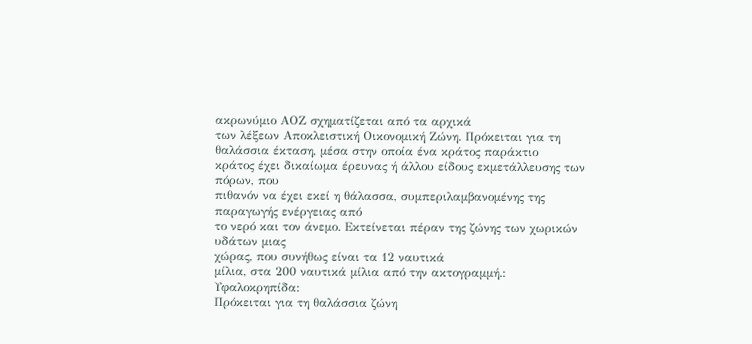ακρωνύμιο ΑΟΖ σχηματίζεται από τα αρχικά
των λέξεων Αποκλειστική Οικονομική Ζώνη. Πρόκειται για τη θαλάσσια έκταση, μέσα στην οποία ένα κράτος παράκτιο
κράτος έχει δικαίωμα έρευνας ή άλλου είδους εκμετάλλευσης των πόρων, που
πιθανόν να έχει εκεί η θάλασσα, συμπεριλαμβανομένης της παραγωγής ενέργειας από
το νερό και τον άνεμο. Εκτείνεται πέραν της ζώνης των χωρικών υδάτων μιας
χώρας, που συνήθως είναι τα 12 ναυτικά
μίλια, στα 200 ναυτικά μίλια από την ακτογραμμή.:
Υφαλοκρηπίδα:
Πρόκειται για τη θαλάσσια ζώνη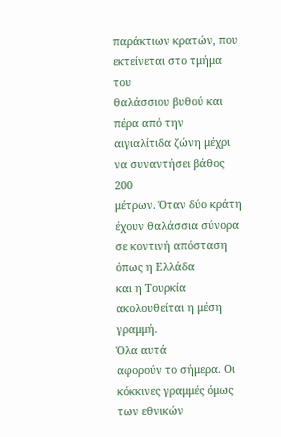παράκτιων κρατών, που εκτείνεται στο τμήμα του
θαλάσσιου βυθού και πέρα από την αιγιαλίτιδα ζώνη μέχρι να συναντήσει βάθος 200
μέτρων. Όταν δύο κράτη έχουν θαλάσσια σύνορα σε κοντινή απόσταση όπως η Ελλάδα
και η Τουρκία ακολουθείται η μέση γραμμή.
Όλα αυτά
αφορούν το σήμερα. Οι κόκκινες γραμμές όμως των εθνικών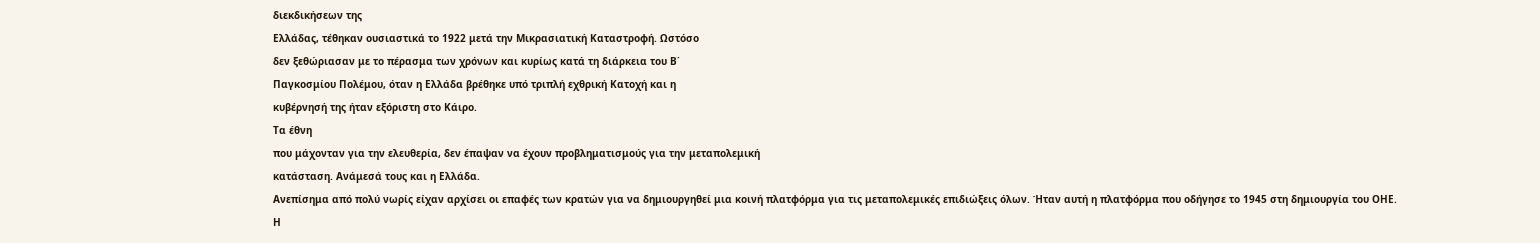διεκδικήσεων της
Ελλάδας, τέθηκαν ουσιαστικά το 1922 μετά την Μικρασιατική Καταστροφή. Ωστόσο
δεν ξεθώριασαν με το πέρασμα των χρόνων και κυρίως κατά τη διάρκεια του Β΄
Παγκοσμίου Πολέμου, όταν η Ελλάδα βρέθηκε υπό τριπλή εχθρική Κατοχή και η
κυβέρνησή της ήταν εξόριστη στο Κάιρο.
Τα έθνη
που μάχονταν για την ελευθερία, δεν έπαψαν να έχουν προβληματισμούς για την μεταπολεμική
κατάσταση. Ανάμεσά τους και η Ελλάδα.
Ανεπίσημα από πολύ νωρίς είχαν αρχίσει οι επαφές των κρατών για να δημιουργηθεί μια κοινή πλατφόρμα για τις μεταπολεμικές επιδιώξεις όλων. Ήταν αυτή η πλατφόρμα που οδήγησε το 1945 στη δημιουργία του ΟΗΕ.
Η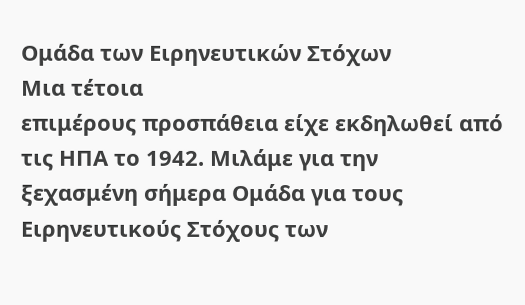Ομάδα των Ειρηνευτικών Στόχων
Μια τέτοια
επιμέρους προσπάθεια είχε εκδηλωθεί από τις ΗΠΑ το 1942. Μιλάμε για την
ξεχασμένη σήμερα Ομάδα για τους Ειρηνευτικούς Στόχους των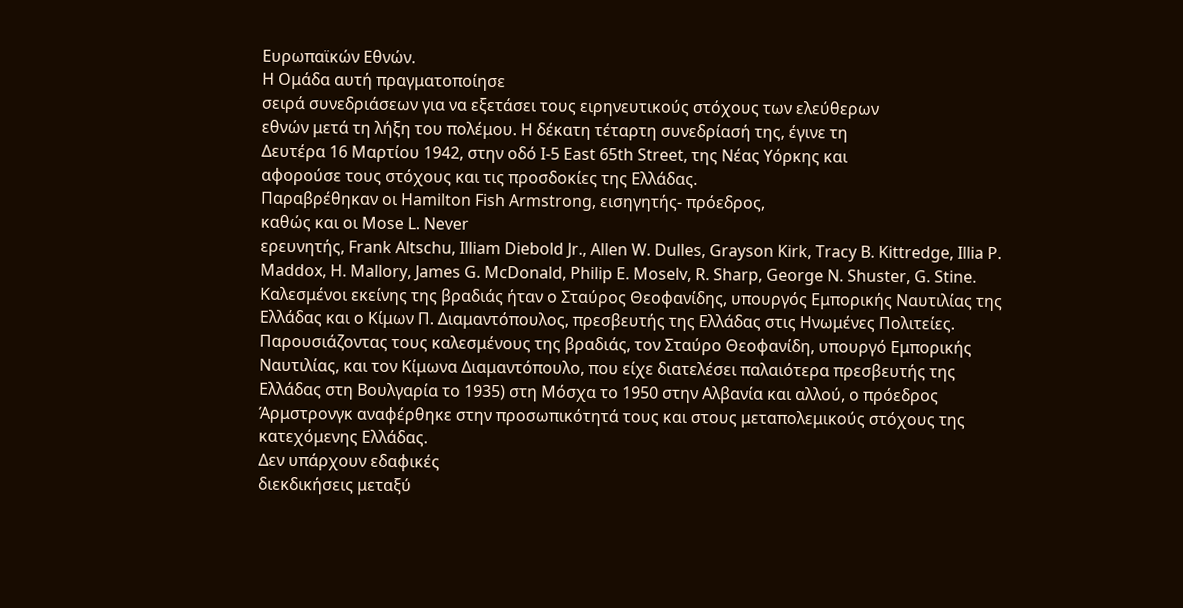Ευρωπαϊκών Εθνών.
Η Ομάδα αυτή πραγματοποίησε
σειρά συνεδριάσεων για να εξετάσει τους ειρηνευτικούς στόχους των ελεύθερων
εθνών μετά τη λήξη του πολέμου. Η δέκατη τέταρτη συνεδρίασή της, έγινε τη
Δευτέρα 16 Μαρτίου 1942, στην οδό Ι-5 East 65th Street, της Νέας Υόρκης και
αφορούσε τους στόχους και τις προσδοκίες της Ελλάδας.
Παραβρέθηκαν οι Hamilton Fish Armstrong, εισηγητής- πρόεδρος,
καθώς και οι Mose L. Never
ερευνητής, Frank Altschu, Illiam Diebold Jr., Allen W. Dulles, Grayson Kirk, Tracy B. Kittredge, Illia P. Maddox, H. Mallory, James G. McDonald, Philip E. Moselv, R. Sharp, George N. Shuster, G. Stine.
Kαλεσμένοι εκείνης της βραδιάς ήταν ο Σταύρος Θεοφανίδης, υπουργός Εμπορικής Ναυτιλίας της Ελλάδας και ο Κίμων Π. Διαμαντόπουλος, πρεσβευτής της Ελλάδας στις Ηνωμένες Πολιτείες. Παρουσιάζοντας τους καλεσμένους της βραδιάς, τον Σταύρο Θεοφανίδη, υπουργό Εμπορικής Ναυτιλίας, και τον Κίμωνα Διαμαντόπουλο, που είχε διατελέσει παλαιότερα πρεσβευτής της Ελλάδας στη Βουλγαρία το 1935) στη Μόσχα το 1950 στην Αλβανία και αλλού, ο πρόεδρος Άρμστρονγκ αναφέρθηκε στην προσωπικότητά τους και στους μεταπολεμικούς στόχους της κατεχόμενης Ελλάδας.
Δεν υπάρχουν εδαφικές
διεκδικήσεις μεταξύ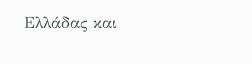Ελλάδας και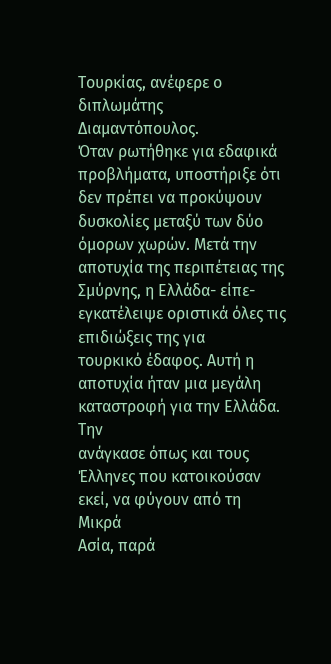Τουρκίας, ανέφερε ο διπλωμάτης Διαμαντόπουλος.
Όταν ρωτήθηκε για εδαφικά προβλήματα, υποστήριξε ότι δεν πρέπει να προκύψουν
δυσκολίες μεταξύ των δύο όμορων χωρών. Μετά την αποτυχία της περιπέτειας της
Σμύρνης, η Ελλάδα- είπε- εγκατέλειψε οριστικά όλες τις επιδιώξεις της για
τουρκικό έδαφος. Αυτή η αποτυχία ήταν μια μεγάλη καταστροφή για την Ελλάδα. Την
ανάγκασε όπως και τους Έλληνες που κατοικούσαν εκεί, να φύγουν από τη Μικρά
Ασία, παρά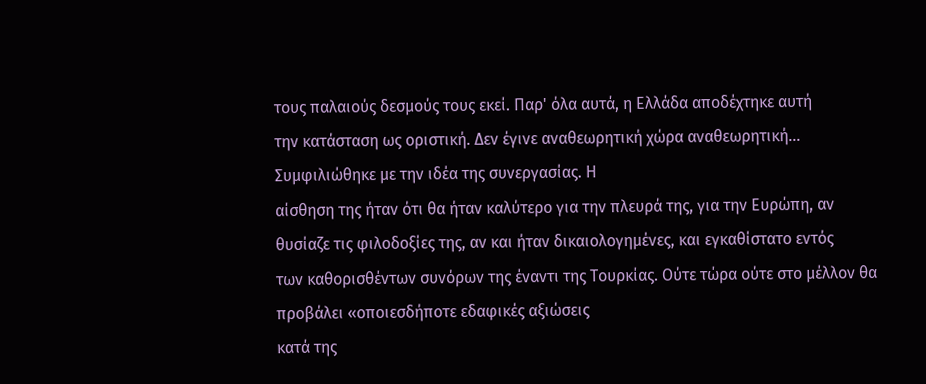τους παλαιούς δεσμούς τους εκεί. Παρ' όλα αυτά, η Ελλάδα αποδέχτηκε αυτή
την κατάσταση ως οριστική. Δεν έγινε αναθεωρητική χώρα αναθεωρητική...
Συμφιλιώθηκε με την ιδέα της συνεργασίας. Η
αίσθηση της ήταν ότι θα ήταν καλύτερο για την πλευρά της, για την Ευρώπη, αν
θυσίαζε τις φιλοδοξίες της, αν και ήταν δικαιολογημένες, και εγκαθίστατο εντός
των καθορισθέντων συνόρων της έναντι της Τουρκίας. Ούτε τώρα ούτε στο μέλλον θα
προβάλει «οποιεσδήποτε εδαφικές αξιώσεις
κατά της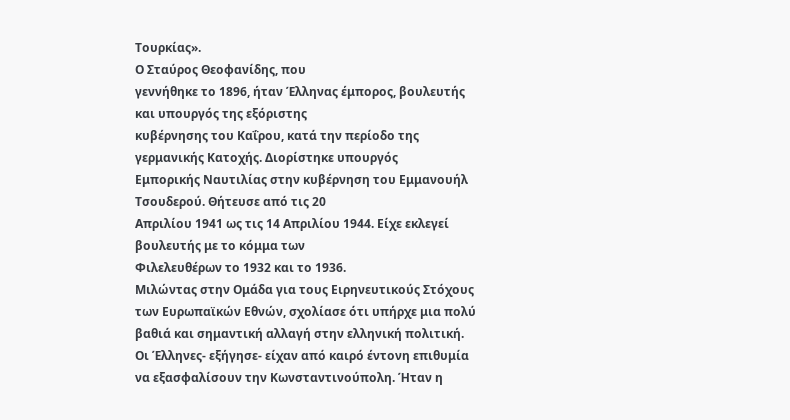Τουρκίας».
Ο Σταύρος Θεοφανίδης, που
γεννήθηκε το 1896, ήταν Έλληνας έμπορος, βουλευτής και υπουργός της εξόριστης
κυβέρνησης του Καΐρου, κατά την περίοδο της γερμανικής Κατοχής. Διορίστηκε υπουργός
Εμπορικής Ναυτιλίας στην κυβέρνηση του Εμμανουήλ Τσουδερού. Θήτευσε από τις 20
Απριλίου 1941 ως τις 14 Απριλίου 1944. Είχε εκλεγεί βουλευτής με το κόμμα των
Φιλελευθέρων το 1932 και το 1936.
Μιλώντας στην Ομάδα για τους Ειρηνευτικούς Στόχους των Ευρωπαϊκών Εθνών, σχολίασε ότι υπήρχε μια πολύ βαθιά και σημαντική αλλαγή στην ελληνική πολιτική. Οι Έλληνες- εξήγησε- είχαν από καιρό έντονη επιθυμία να εξασφαλίσουν την Κωνσταντινούπολη. Ήταν η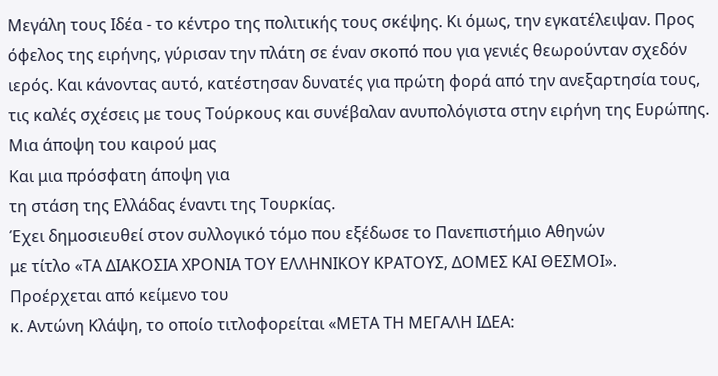Μεγάλη τους Ιδέα - το κέντρο της πολιτικής τους σκέψης. Κι όμως, την εγκατέλειψαν. Προς όφελος της ειρήνης, γύρισαν την πλάτη σε έναν σκοπό που για γενιές θεωρούνταν σχεδόν ιερός. Και κάνοντας αυτό, κατέστησαν δυνατές για πρώτη φορά από την ανεξαρτησία τους, τις καλές σχέσεις με τους Τούρκους και συνέβαλαν ανυπολόγιστα στην ειρήνη της Ευρώπης.
Μια άποψη του καιρού μας
Και μια πρόσφατη άποψη για
τη στάση της Ελλάδας έναντι της Τουρκίας.
Έχει δημοσιευθεί στον συλλογικό τόμο που εξέδωσε το Πανεπιστήμιο Αθηνών
με τίτλο «ΤΑ ΔΙΑΚΟΣΙΑ ΧΡΟΝΙΑ ΤΟΥ ΕΛΛΗΝΙΚΟΥ ΚΡΑΤΟΥΣ, ΔΟΜΕΣ ΚΑΙ ΘΕΣΜΟΙ».
Προέρχεται από κείμενο του
κ. Αντώνη Κλάψη, το οποίο τιτλοφορείται «ΜΕΤΑ ΤΗ ΜΕΓΑΛΗ ΙΔΕΑ: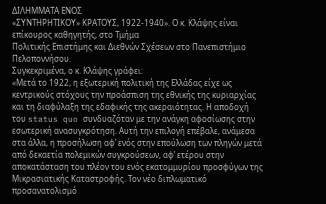ΔΙΛΗΜΜΑΤΑ ΕΝΟΣ
«ΣΥΝΤΗΡΗΤΙΚΟΥ» ΚΡΑΤΟΥΣ, 1922-1940». Ο κ. Κλάψης είναι επίκουρος καθηγητής, στο Τμήμα
Πολιτικής Επιστήμης και Διεθνών Σχέσεων στο Πανεπιστήμιο Πελοποννήσου.
Συγκεκριμένα, ο κ. Κλάψης γράφει:
«Μετά το 1922, η εξωτερική πολιτική της Ελλάδας είχε ως κεντρικούς στόχους την προάσπιση της εθνικής της κυριαρχίας και τη διαφύλαξη της εδαφικής της ακεραιότητας. Η αποδοχή του status quo συνδυαζόταν με την ανάγκη αφοσίωσης στην εσωτερική ανασυγκρότηση. Αυτή την επιλογή επέβαλε, ανάμεσα στα άλλα, η προσήλωση αφ’ ενός στην επούλωση των πληγών μετά από δεκαετία πολεμικών συγκρούσεων, αφ’ ετέρου στην αποκατάσταση του πλέον του ενός εκατομμυρίου προσφύγων της Μικρασιατικής Καταστροφής. Τον νέο διπλωματικό προσανατολισμό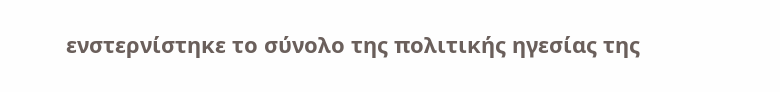ενστερνίστηκε το σύνολο της πολιτικής ηγεσίας της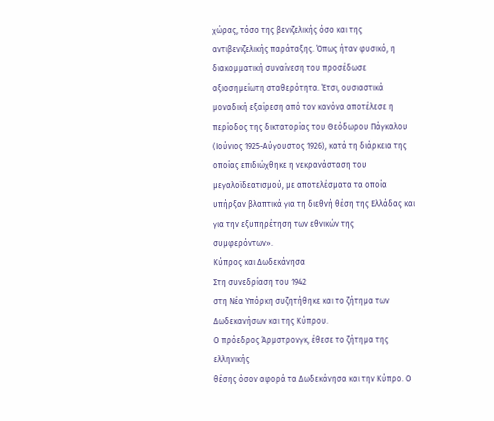χώρας, τόσο της βενιζελικής όσο και της αντιβενιζελικής παράταξης. Όπως ήταν φυσικό, η διακομματική συναίνεση του προσέδωσε αξιοσημείωτη σταθερότητα. Έτσι, ουσιαστικά μοναδική εξαίρεση από τον κανόνα αποτέλεσε η περίοδος της δικτατορίας του Θεόδωρου Πάγκαλου (Ιούνιος 1925-Αύγουστος 1926), κατά τη διάρκεια της οποίας επιδιώχθηκε η νεκρανάσταση του μεγαλοϊδεατισμού, με αποτελέσματα τα οποία υπήρξαν βλαπτικά για τη διεθνή θέση της Ελλάδας και για την εξυπηρέτηση των εθνικών της συμφερόντων».
Κύπρος και Δωδεκάνησα
Στη συνεδρίαση του 1942
στη Νέα Υπόρκη συζητήθηκε και το ζήτημα των Δωδεκανήσων και της Κύπρου.
Ο πρόεδρος Άρμστρονγκ, έθεσε το ζήτημα της ελληνικής
θέσης όσον αφορά τα Δωδεκάνησα και την Κύπρο. Ο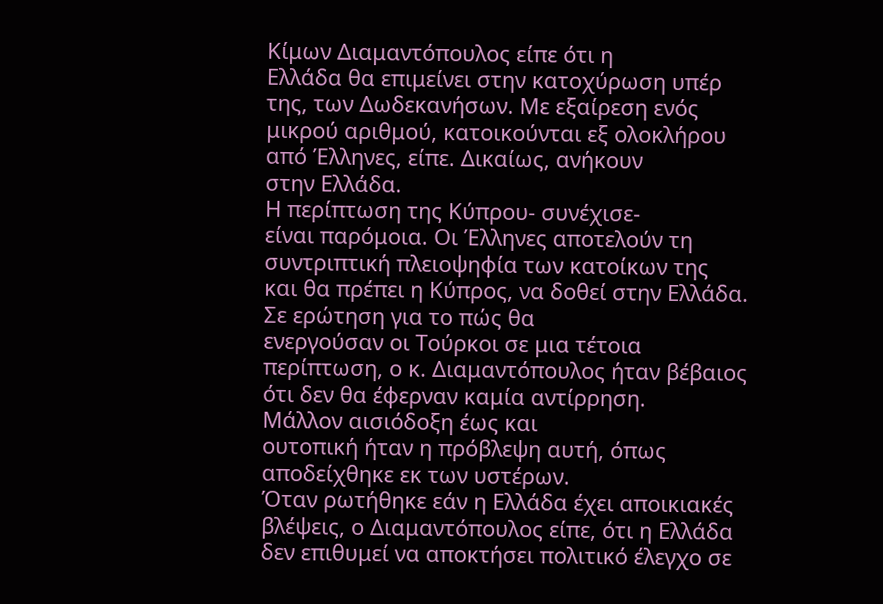Κίμων Διαμαντόπουλος είπε ότι η
Ελλάδα θα επιμείνει στην κατοχύρωση υπέρ της, των Δωδεκανήσων. Με εξαίρεση ενός
μικρού αριθμού, κατοικούνται εξ ολοκλήρου από Έλληνες, είπε. Δικαίως, ανήκουν
στην Ελλάδα.
Η περίπτωση της Κύπρου- συνέχισε-
είναι παρόμοια. Οι Έλληνες αποτελούν τη συντριπτική πλειοψηφία των κατοίκων της
και θα πρέπει η Κύπρος, να δοθεί στην Ελλάδα. Σε ερώτηση για το πώς θα
ενεργούσαν οι Τούρκοι σε μια τέτοια περίπτωση, ο κ. Διαμαντόπουλος ήταν βέβαιος
ότι δεν θα έφερναν καμία αντίρρηση.
Μάλλον αισιόδοξη έως και
ουτοπική ήταν η πρόβλεψη αυτή, όπως αποδείχθηκε εκ των υστέρων.
Όταν ρωτήθηκε εάν η Ελλάδα έχει αποικιακές βλέψεις, ο Διαμαντόπουλος είπε, ότι η Ελλάδα
δεν επιθυμεί να αποκτήσει πολιτικό έλεγχο σε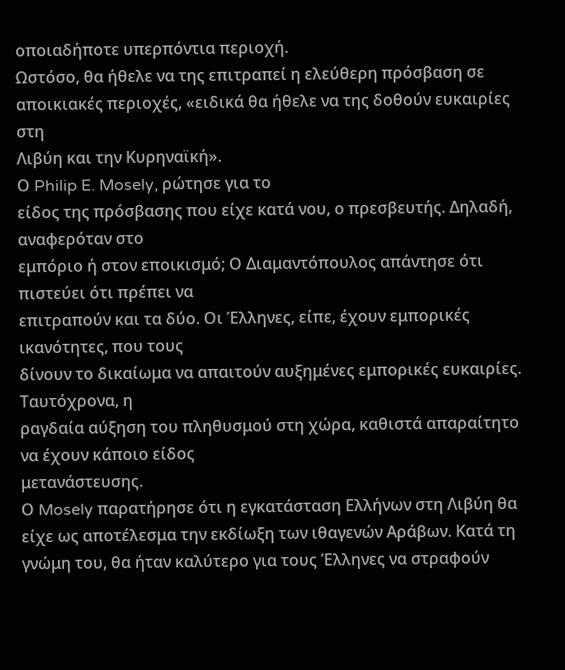οποιαδήποτε υπερπόντια περιοχή.
Ωστόσο, θα ήθελε να της επιτραπεί η ελεύθερη πρόσβαση σε αποικιακές περιοχές, «ειδικά θα ήθελε να της δοθούν ευκαιρίες στη
Λιβύη και την Κυρηναϊκή».
Ο Philip E. Mosely, ρώτησε για το
είδος της πρόσβασης που είχε κατά νου, ο πρεσβευτής. Δηλαδή, αναφερόταν στο
εμπόριο ή στον εποικισμό; Ο Διαμαντόπουλος απάντησε ότι πιστεύει ότι πρέπει να
επιτραπούν και τα δύο. Οι Έλληνες, είπε, έχουν εμπορικές ικανότητες, που τους
δίνουν το δικαίωμα να απαιτούν αυξημένες εμπορικές ευκαιρίες. Ταυτόχρονα, η
ραγδαία αύξηση του πληθυσμού στη χώρα, καθιστά απαραίτητο να έχουν κάποιο είδος
μετανάστευσης.
Ο Mosely παρατήρησε ότι η εγκατάσταση Ελλήνων στη Λιβύη θα είχε ως αποτέλεσμα την εκδίωξη των ιθαγενών Αράβων. Κατά τη γνώμη του, θα ήταν καλύτερο για τους Έλληνες να στραφούν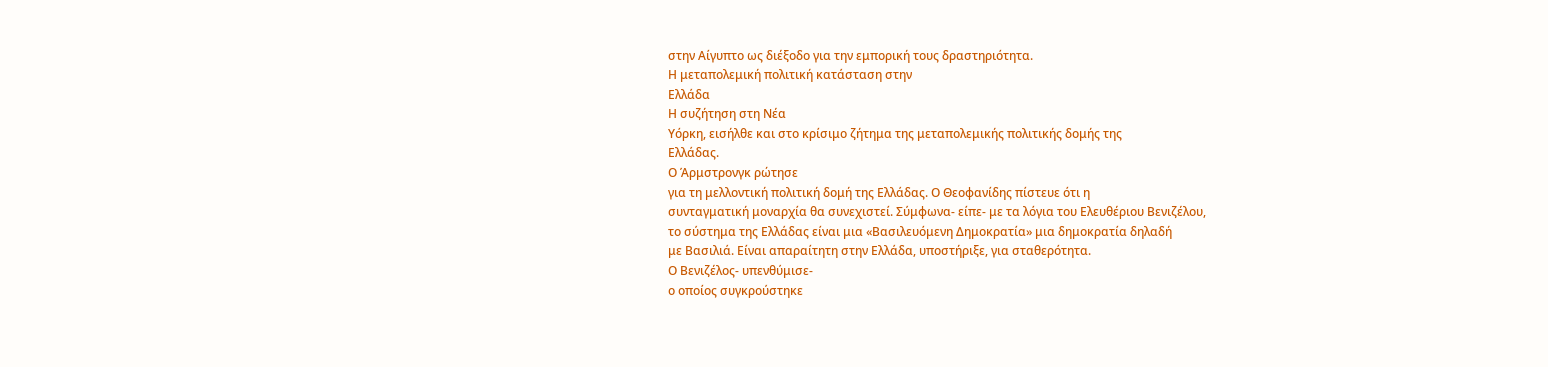στην Αίγυπτο ως διέξοδο για την εμπορική τους δραστηριότητα.
Η μεταπολεμική πολιτική κατάσταση στην
Ελλάδα
Η συζήτηση στη Νέα
Υόρκη, εισήλθε και στο κρίσιμο ζήτημα της μεταπολεμικής πολιτικής δομής της
Ελλάδας.
Ο Άρμστρονγκ ρώτησε
για τη μελλοντική πολιτική δομή της Ελλάδας. Ο Θεοφανίδης πίστευε ότι η
συνταγματική μοναρχία θα συνεχιστεί. Σύμφωνα- είπε- με τα λόγια του Ελευθέριου Βενιζέλου,
το σύστημα της Ελλάδας είναι μια «Βασιλευόμενη Δημοκρατία» μια δημοκρατία δηλαδή
με Βασιλιά. Είναι απαραίτητη στην Ελλάδα, υποστήριξε, για σταθερότητα.
Ο Βενιζέλος- υπενθύμισε-
ο οποίος συγκρούστηκε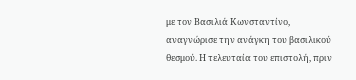με τον Βασιλιά Κωνσταντίνο, αναγνώρισε την ανάγκη του βασιλικού
θεσμού. Η τελευταία του επιστολή, πριν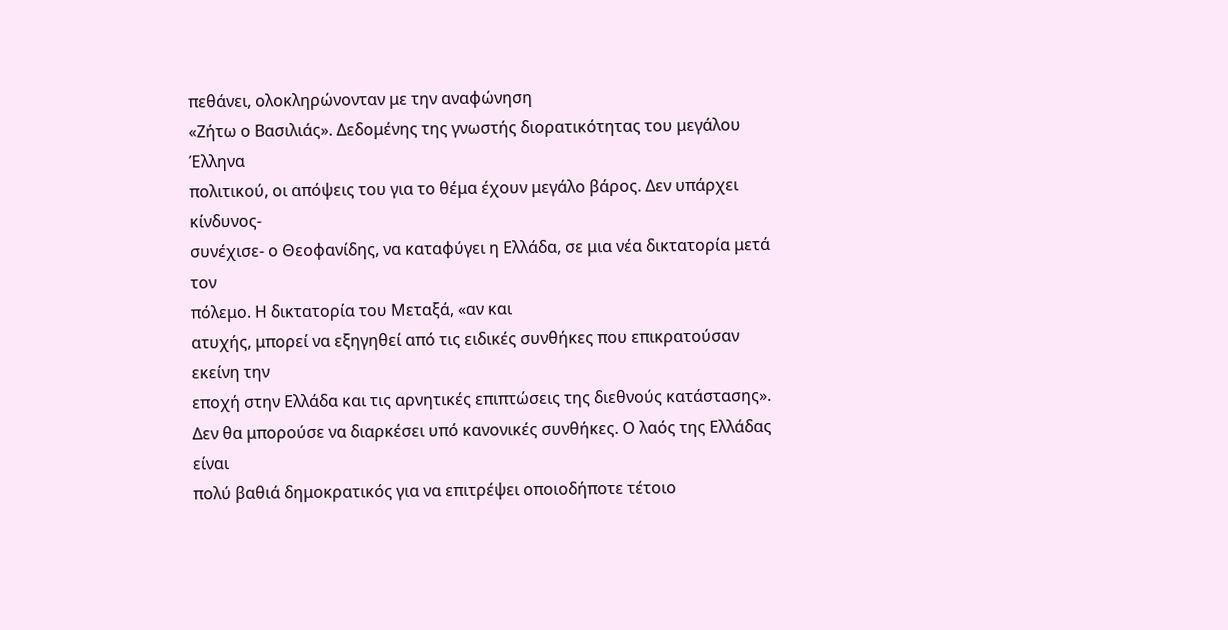πεθάνει, ολοκληρώνονταν με την αναφώνηση
«Ζήτω ο Βασιλιάς». Δεδομένης της γνωστής διορατικότητας του μεγάλου Έλληνα
πολιτικού, οι απόψεις του για το θέμα έχουν μεγάλο βάρος. Δεν υπάρχει κίνδυνος-
συνέχισε- ο Θεοφανίδης, να καταφύγει η Ελλάδα, σε μια νέα δικτατορία μετά τον
πόλεμο. Η δικτατορία του Μεταξά, «αν και
ατυχής, μπορεί να εξηγηθεί από τις ειδικές συνθήκες που επικρατούσαν εκείνη την
εποχή στην Ελλάδα και τις αρνητικές επιπτώσεις της διεθνούς κατάστασης».
Δεν θα μπορούσε να διαρκέσει υπό κανονικές συνθήκες. Ο λαός της Ελλάδας είναι
πολύ βαθιά δημοκρατικός για να επιτρέψει οποιοδήποτε τέτοιο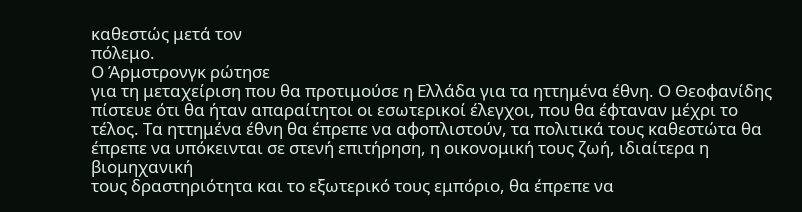καθεστώς μετά τον
πόλεμο.
Ο Άρμστρονγκ ρώτησε
για τη μεταχείριση που θα προτιμούσε η Ελλάδα για τα ηττημένα έθνη. Ο Θεοφανίδης
πίστευε ότι θα ήταν απαραίτητοι οι εσωτερικοί έλεγχοι, που θα έφταναν μέχρι το
τέλος. Τα ηττημένα έθνη θα έπρεπε να αφοπλιστούν, τα πολιτικά τους καθεστώτα θα
έπρεπε να υπόκεινται σε στενή επιτήρηση, η οικονομική τους ζωή, ιδιαίτερα η βιομηχανική
τους δραστηριότητα και το εξωτερικό τους εμπόριο, θα έπρεπε να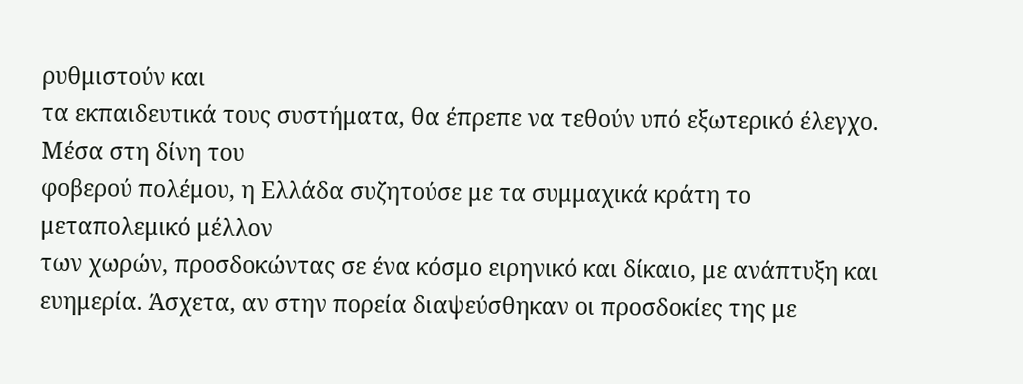ρυθμιστούν και
τα εκπαιδευτικά τους συστήματα, θα έπρεπε να τεθούν υπό εξωτερικό έλεγχο.
Μέσα στη δίνη του
φοβερού πολέμου, η Ελλάδα συζητούσε με τα συμμαχικά κράτη το μεταπολεμικό μέλλον
των χωρών, προσδοκώντας σε ένα κόσμο ειρηνικό και δίκαιο, με ανάπτυξη και
ευημερία. Άσχετα, αν στην πορεία διαψεύσθηκαν οι προσδοκίες της με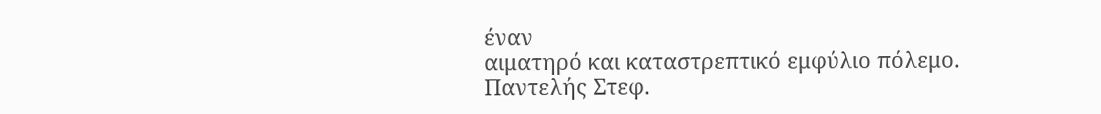έναν
αιματηρό και καταστρεπτικό εμφύλιο πόλεμο.
Παντελής Στεφ.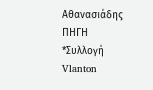Αθανασιάδης
ΠΗΓΗ
*Συλλογή
Vlanton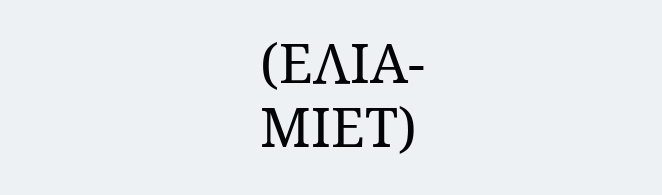(ΕΛΙΑ-
ΜΙΕΤ)